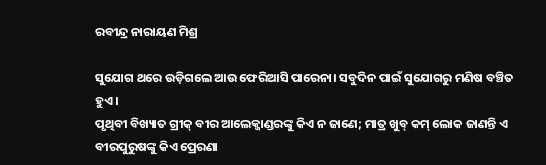ରବୀନ୍ଦ୍ର ନାରାୟଣ ମିଶ୍ର

ସୁଯୋଗ ଥରେ ଉଡ଼ିଗଲେ ଆଉ ଫେରିଆସି ପାରେନା। ସବୁଦିନ ପାଇଁ ସୁଯୋଗରୁ ମଣିଷ ବଞ୍ଚିତ ହୁଏ।
ପୃଥିବୀ ବିଖ୍ୟାତ ଗ୍ରୀକ୍ ବୀର ଆଲେକ୍ଜାଣ୍ଡରଙ୍କୁ କିଏ ନ ଜାଣେ; ମାତ୍ର ଖୁବ୍ କମ୍ ଲୋକ ଜାଣନ୍ତି ଏ ବୀରପୁରୁଷଙ୍କୁ କିଏ ପ୍ରେରଣା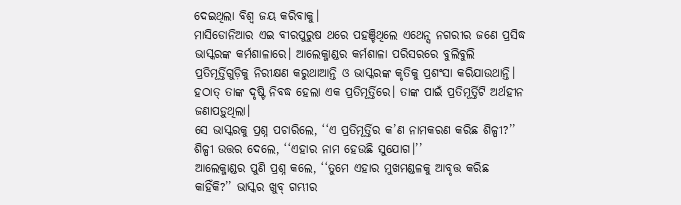ଦେଇଥିଲା ବିଶ୍ୱ ଜୟ କରିବାକୁ।
ମାସିଡୋନିଆର ଏଇ ବୀରପୁରୁଷ ଥରେ ପହଞ୍ଚିଥିଲେ ଏଥେନ୍ସ ନଗରୀର ଜଣେ ପ୍ରସିଦ୍ଧ ଭାସ୍କରଙ୍କ କର୍ମଶାଳାରେ। ଆଲେକ୍ଜାଣ୍ଡର କର୍ମଶାଳା ପରିସରରେ ବୁଲିବୁଲି ପ୍ରତିମୂର୍ତ୍ତିଗୁଡ଼ିକୁ ନିରୀକ୍ଷଣ କରୁଥାଆନ୍ତି ଓ ଭାସ୍କରଙ୍କ କୃତିକୁ ପ୍ରଶଂସା କରିଯାଉଥାନ୍ତି। ହଠାତ୍ ତାଙ୍କ ଦୃଷ୍ଟି ନିବଦ୍ଧ ହେଲା ଏକ ପ୍ରତିମୂର୍ତ୍ତିରେ। ତାଙ୍କ ପାଇଁ ପ୍ରତିମୂର୍ତ୍ତିଟି ଅର୍ଥହୀନ ଜଣାପଡ଼ୁଥିଲା।
ସେ ଭାସ୍କରକୁ ପ୍ରଶ୍ନ ପଚାରିଲେ, ‘‘ଏ ପ୍ରତିମୂର୍ତ୍ତିର କ’ଣ ନାମକରଣ କରିଛ ଶିଳ୍ପୀ?’’ ଶିଳ୍ପୀ ଉତ୍ତର ଦେଲେ, ‘‘ଏହାର ନାମ ହେଉଛି ସୁଯୋଗ।’’
ଆଲେକ୍ଜାଣ୍ଡର ପୁଣି ପ୍ରଶ୍ନ କଲେ, ‘‘ତୁମେ ଏହାର ମୁଖମଣ୍ଡଳକୁ ଆବୃତ୍ତ କରିଛ କାହିଁକି?’’ ଭାସ୍କର ଖୁବ୍ ଗମ୍ଭୀର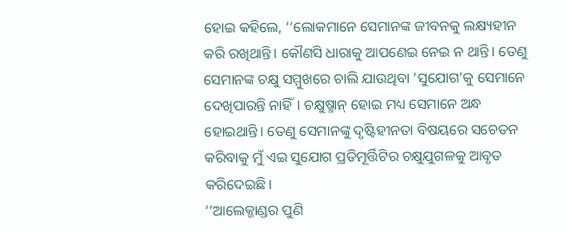ହୋଇ କହିଲେ, ‘‘ଲୋକମାନେ ସେମାନଙ୍କ ଜୀବନକୁ ଲକ୍ଷ୍ୟହୀନ କରି ରଖିଥାନ୍ତି। କୌଣସି ଧାରାକୁ ଆପଣେଇ ନେଇ ନ ଥାନ୍ତି। ତେଣୁ ସେମାନଙ୍କ ଚକ୍ଷୁ ସମ୍ମୁଖରେ ଚାଲି ଯାଉଥିବା ‘ସୁଯୋଗ’କୁ ସେମାନେ ଦେଖିପାରନ୍ତି ନାହିଁ। ଚକ୍ଷୁଷ୍ମାନ୍ ହୋଇ ମଧ୍ୟ ସେମାନେ ଅନ୍ଧ ହୋଇଥାନ୍ତି। ତେଣୁ ସେମାନଙ୍କୁ ଦୃଷ୍ଟିହୀନତା ବିଷୟରେ ସଚେତନ କରିବାକୁ ମୁଁ ଏଇ ସୁଯୋଗ ପ୍ରତିମୂର୍ତ୍ତିଟିର ଚକ୍ଷୁଯୁଗଳକୁ ଆବୃତ କରିଦେଇଛି।
‘‘ଆଲେକ୍ଜାଣ୍ଡର ପୁଣି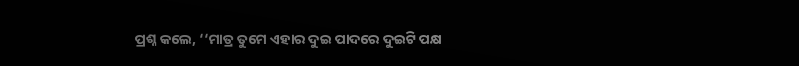ପ୍ରଶ୍ନ କଲେ, ‘‘ମାତ୍ର ତୁମେ ଏହାର ଦୁଇ ପାଦରେ ଦୁଇଟି ପକ୍ଷ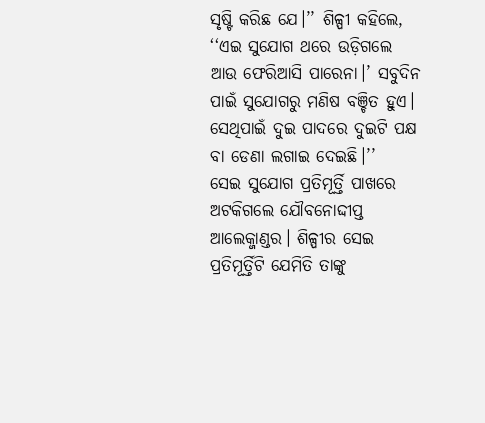ସୃଷ୍ଟି କରିଛ ଯେ।’’ ଶିଳ୍ପୀ କହିଲେ, ‘‘ଏଇ ସୁଯୋଗ ଥରେ ଉଡ଼ିଗଲେ ଆଉ ଫେରିଆସି ପାରେନା।’ ସବୁଦିନ ପାଇଁ ସୁଯୋଗରୁ ମଣିଷ ବଞ୍ଚିତ ହୁଏ। ସେଥିପାଇଁ ଦୁଇ ପାଦରେ ଦୁଇଟି ପକ୍ଷ ବା ଡେଣା ଲଗାଇ ଦେଇଛି।’’
ସେଇ ସୁଯୋଗ ପ୍ରତିମୂର୍ତ୍ତି ପାଖରେ ଅଟକିଗଲେ ଯୌବନୋଦ୍ଦୀପ୍ତ ଆଲେକ୍ଜାଣ୍ଡର। ଶିଳ୍ପୀର ସେଇ ପ୍ରତିମୂର୍ତ୍ତିଟି ଯେମିତି ତାଙ୍କୁ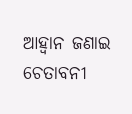ଆହ୍ୱାନ ଜଣାଇ ଚେତାବନୀ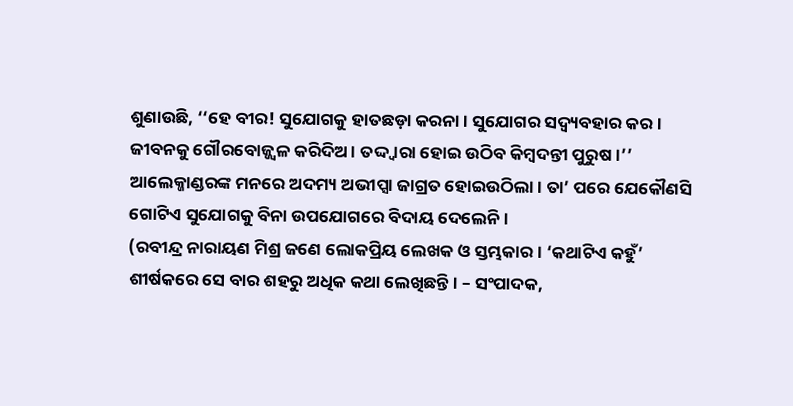ଶୁଣାଉଛି, ‘‘ହେ ବୀର! ସୁଯୋଗକୁ ହାତଛଡ଼ା କରନା। ସୁଯୋଗର ସଦ୍ବ୍ୟବହାର କର। ଜୀବନକୁ ଗୌରବୋଜ୍ଜ୍ୱଳ କରିଦିଅ। ତଦ୍ଦ୍ୱାରା ହୋଇ ଉଠିବ କିମ୍ବଦନ୍ତୀ ପୁରୁଷ।’’
ଆଲେକ୍ଜାଣ୍ଡରଙ୍କ ମନରେ ଅଦମ୍ୟ ଅଭୀପ୍ସା ଜାଗ୍ରତ ହୋଇଉଠିଲା। ତା’ ପରେ ଯେକୌଣସି ଗୋଟିଏ ସୁଯୋଗକୁ ବିନା ଉପଯୋଗରେ ବିଦାୟ ଦେଲେନି।
(ରବୀନ୍ଦ୍ର ନାରାୟଣ ମିଶ୍ର ଜଣେ ଲୋକପ୍ରିୟ ଲେଖକ ଓ ସ୍ତମ୍ଭକାର। ‘କଥାଟିଏ କହୁଁ’ ଶୀର୍ଷକରେ ସେ ବାର ଶହରୁ ଅଧିକ କଥା ଲେଖିଛନ୍ତି। – ସଂପାଦକ,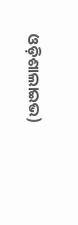ଓଡ଼ିଶାଲାଇଭ)